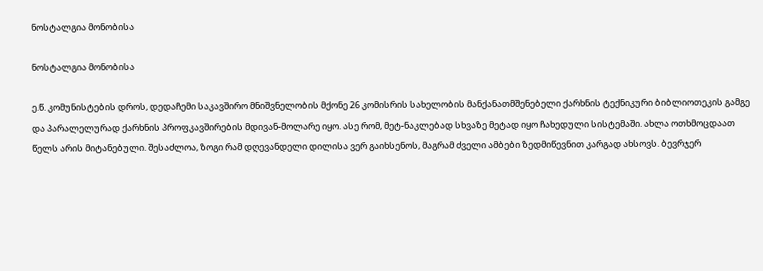ნოსტალგია მონობისა

ნოსტალგია მონობისა

ე.წ. კომუნისტების დროს, დედაჩემი საკავშირო მნიშვნელობის მქონე 26 კომისრის სახელობის მანქანათმშენებელი ქარხნის ტექნიკური ბიბლიოთეკის გამგე და პარალელურად ქარხნის პროფკავშირების მდივან-მოლარე იყო. ასე რომ, მეტ-ნაკლებად სხვაზე მეტად იყო ჩახედული სისტემაში. ახლა ოთხმოცდაათ წელს არის მიტანებული. შესაძლოა, ზოგი რამ დღევანდელი დილისა ვერ გაიხსენოს, მაგრამ ძველი ამბები ზედმიწევნით კარგად ახსოვს. ბევრჯერ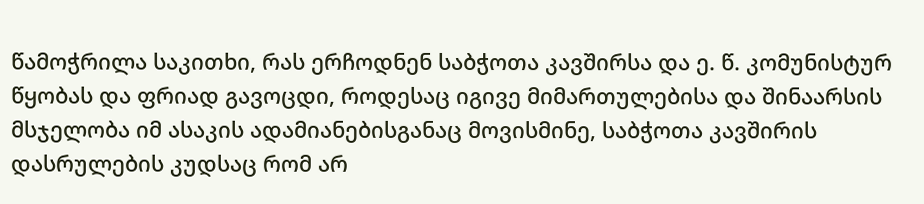წამოჭრილა საკითხი, რას ერჩოდნენ საბჭოთა კავშირსა და ე. წ. კომუნისტურ წყობას და ფრიად გავოცდი, როდესაც იგივე მიმართულებისა და შინაარსის  მსჯელობა იმ ასაკის ადამიანებისგანაც მოვისმინე, საბჭოთა კავშირის დასრულების კუდსაც რომ არ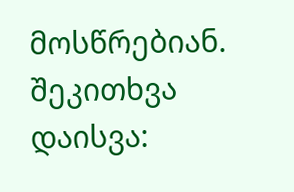მოსწრებიან.
შეკითხვა დაისვა: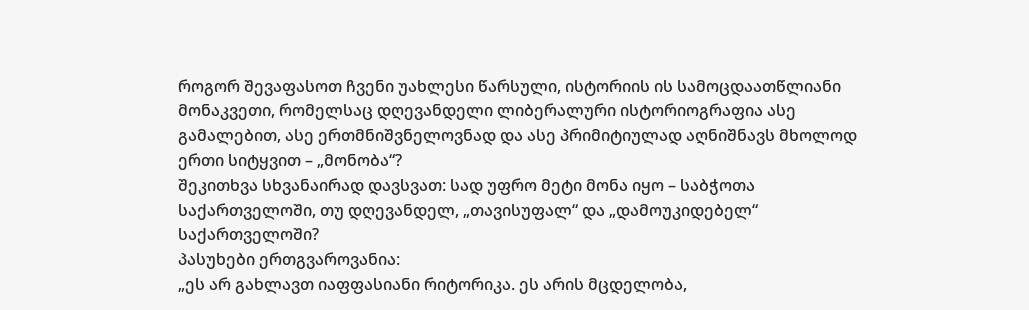როგორ შევაფასოთ ჩვენი უახლესი წარსული, ისტორიის ის სამოცდაათწლიანი მონაკვეთი, რომელსაც დღევანდელი ლიბერალური ისტორიოგრაფია ასე გამალებით, ასე ერთმნიშვნელოვნად და ასე პრიმიტიულად აღნიშნავს მხოლოდ ერთი სიტყვით – „მონობა“?
შეკითხვა სხვანაირად დავსვათ: სად უფრო მეტი მონა იყო – საბჭოთა საქართველოში, თუ დღევანდელ, „თავისუფალ“ და „დამოუკიდებელ“ საქართველოში?
პასუხები ერთგვაროვანია:
„ეს არ გახლავთ იაფფასიანი რიტორიკა. ეს არის მცდელობა,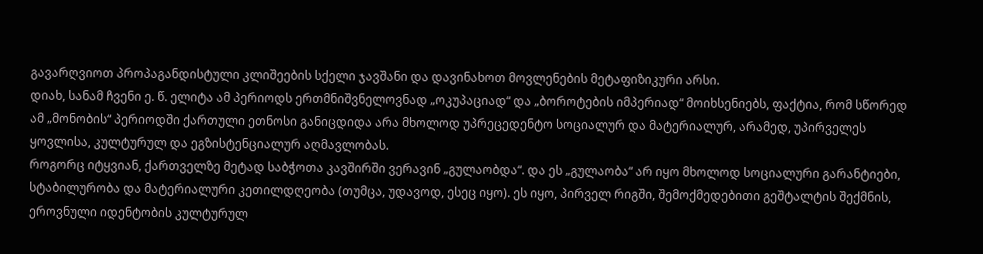გავარღვიოთ პროპაგანდისტული კლიშეების სქელი ჯავშანი და დავინახოთ მოვლენების მეტაფიზიკური არსი.
დიახ, სანამ ჩვენი ე. წ. ელიტა ამ პერიოდს ერთმნიშვნელოვნად „ოკუპაციად“ და „ბოროტების იმპერიად“ მოიხსენიებს, ფაქტია, რომ სწორედ ამ „მონობის“ პერიოდში ქართული ეთნოსი განიცდიდა არა მხოლოდ უპრეცედენტო სოციალურ და მატერიალურ, არამედ, უპირველეს ყოვლისა, კულტურულ და ეგზისტენციალურ აღმავლობას.
როგორც იტყვიან, ქართველზე მეტად საბჭოთა კავშირში ვერავინ „გულაობდა“. და ეს „გულაობა“ არ იყო მხოლოდ სოციალური გარანტიები, სტაბილურობა და მატერიალური კეთილდღეობა (თუმცა, უდავოდ, ესეც იყო). ეს იყო, პირველ რიგში, შემოქმედებითი გეშტალტის შექმნის, ეროვნული იდენტობის კულტურულ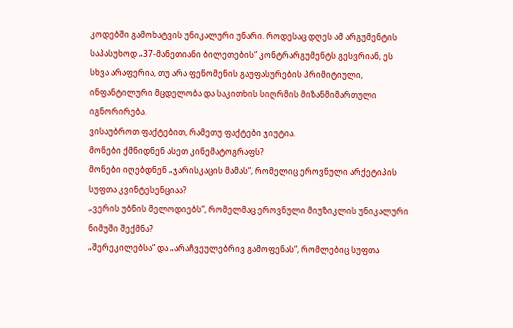კოდებში გამოხატვის უნიკალური უნარი. როდესაც დღეს ამ არგუმენტის საპასუხოდ „37-მანეთიანი ბილეთების“ კონტრარგუმენტს გესვრიან, ეს სხვა არაფერია, თუ არა ფენომენის გაუფასურების პრიმიტიული, ინფანტილური მცდელობა და საკითხის სიღრმის მიზანმიმართული იგნორირება.
ვისაუბროთ ფაქტებით, რამეთუ ფაქტები ჯიუტია.
მონები ქმნიდნენ ასეთ კინემატოგრაფს?
მონები იღებდნენ „ჯარისკაცის მამას“, რომელიც ეროვნული არქეტიპის სუფთა კვინტესენციაა?
„ვერის უბნის მელოდიებს“, რომელმაც ეროვნული მიუზიკლის უნიკალური ნიმუში შექმნა?
„შერეკილებსა“ და „არაჩვეულებრივ გამოფენას“, რომლებიც სუფთა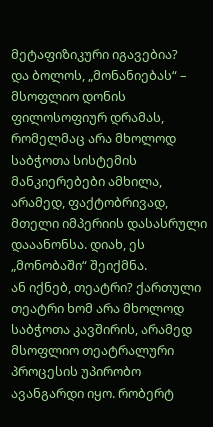მეტაფიზიკური იგავებია?
და ბოლოს, „მონანიებას“ – მსოფლიო დონის ფილოსოფიურ დრამას, რომელმაც არა მხოლოდ საბჭოთა სისტემის მანკიერებები ამხილა, არამედ, ფაქტობრივად, მთელი იმპერიის დასასრული დააანონსა. დიახ, ეს „მონობაში“ შეიქმნა.
ან იქნებ, თეატრი? ქართული თეატრი ხომ არა მხოლოდ საბჭოთა კავშირის, არამედ მსოფლიო თეატრალური პროცესის უპირობო ავანგარდი იყო. რობერტ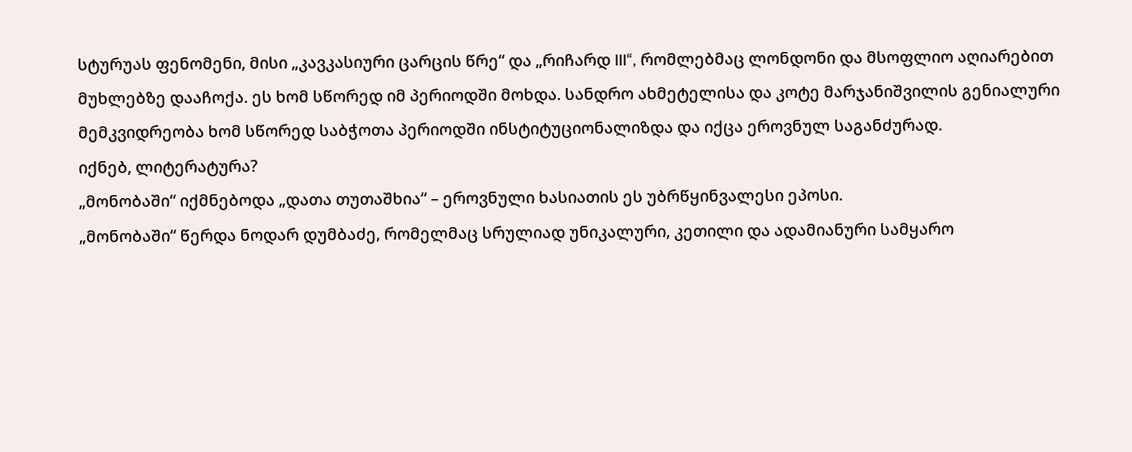სტურუას ფენომენი, მისი „კავკასიური ცარცის წრე“ და „რიჩარდ III“, რომლებმაც ლონდონი და მსოფლიო აღიარებით მუხლებზე დააჩოქა. ეს ხომ სწორედ იმ პერიოდში მოხდა. სანდრო ახმეტელისა და კოტე მარჯანიშვილის გენიალური მემკვიდრეობა ხომ სწორედ საბჭოთა პერიოდში ინსტიტუციონალიზდა და იქცა ეროვნულ საგანძურად.
იქნებ, ლიტერატურა?
„მონობაში“ იქმნებოდა „დათა თუთაშხია“ – ეროვნული ხასიათის ეს უბრწყინვალესი ეპოსი.
„მონობაში“ წერდა ნოდარ დუმბაძე, რომელმაც სრულიად უნიკალური, კეთილი და ადამიანური სამყარო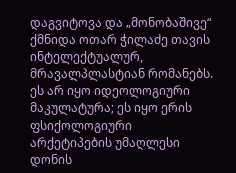დაგვიტოვა და „მონობაშივე“ ქმნიდა ოთარ ჭილაძე თავის ინტელექტუალურ, მრავალპლასტიან რომანებს. ეს არ იყო იდეოლოგიური მაკულატურა; ეს იყო ერის ფსიქოლოგიური არქეტიპების უმაღლესი დონის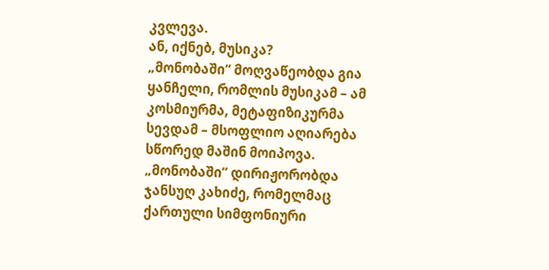კვლევა.
ან, იქნებ, მუსიკა?
„მონობაში“ მოღვაწეობდა გია ყანჩელი, რომლის მუსიკამ – ამ კოსმიურმა, მეტაფიზიკურმა სევდამ – მსოფლიო აღიარება სწორედ მაშინ მოიპოვა.
„მონობაში“ დირიჟორობდა ჯანსუღ კახიძე, რომელმაც ქართული სიმფონიური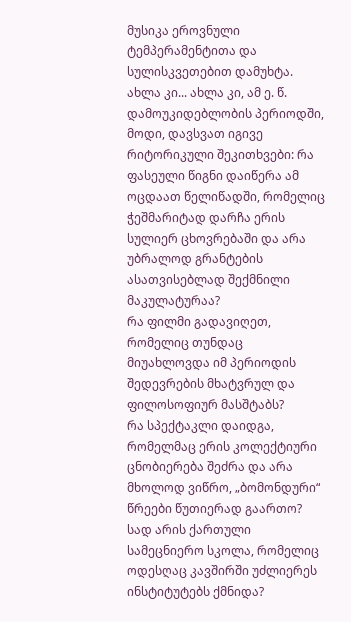მუსიკა ეროვნული ტემპერამენტითა და სულისკვეთებით დამუხტა.
ახლა კი... ახლა კი, ამ ე. წ. დამოუკიდებლობის პერიოდში, მოდი, დავსვათ იგივე რიტორიკული შეკითხვები: რა ფასეული წიგნი დაიწერა ამ ოცდაათ წელიწადში, რომელიც ჭეშმარიტად დარჩა ერის სულიერ ცხოვრებაში და არა უბრალოდ გრანტების ასათვისებლად შექმნილი მაკულატურაა?
რა ფილმი გადავიღეთ, რომელიც თუნდაც მიუახლოვდა იმ პერიოდის შედევრების მხატვრულ და ფილოსოფიურ მასშტაბს?
რა სპექტაკლი დაიდგა, რომელმაც ერის კოლექტიური ცნობიერება შეძრა და არა მხოლოდ ვიწრო, „ბომონდური“ წრეები წუთიერად გაართო?
სად არის ქართული სამეცნიერო სკოლა, რომელიც ოდესღაც კავშირში უძლიერეს ინსტიტუტებს ქმნიდა?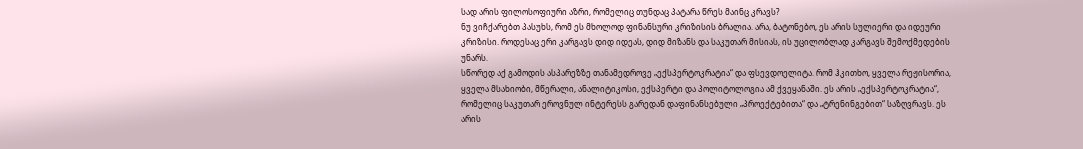სად არის ფილოსოფიური აზრი, რომელიც თუნდაც პატარა წრეს მაინც კრავს?
ნუ ვიჩქარებთ პასუხს, რომ ეს მხოლოდ ფინანსური კრიზისის ბრალია. არა, ბატონებო, ეს არის სულიერი და იდეური კრიზისი. როდესაც ერი კარგავს დიდ იდეას, დიდ მიზანს და საკუთარ მისიას, ის უცილობლად კარგავს შემოქმედების უნარს.
სწორედ აქ გამოდის ასპარეზზე თანამედროვე „ექსპერტოკრატია“ და ფსევდოელიტა. რომ ჰკითხო, ყველა რეჟისორია, ყველა მსახიობი, მწერალი, ანალიტიკოსი, ექსპერტი და პოლიტოლოგია ამ ქვეყანაში. ეს არის „ექსპერტოკრატია“, რომელიც საკუთარ ეროვნულ ინტერესს გარედან დაფინანსებული „პროექტებითა“ და „ტრენინგებით“ საზღვრავს. ეს არის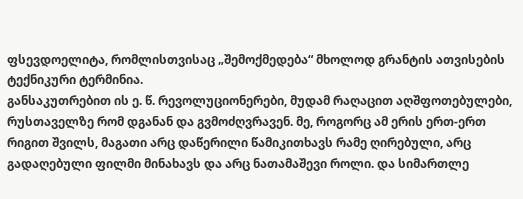ფსევდოელიტა, რომლისთვისაც „შემოქმედება“ მხოლოდ გრანტის ათვისების ტექნიკური ტერმინია.
განსაკუთრებით ის ე. წ. რევოლუციონერები, მუდამ რაღაცით აღშფოთებულები, რუსთაველზე რომ დგანან და გვმოძღვრავენ. მე, როგორც ამ ერის ერთ-ერთ რიგით შვილს, მაგათი არც დაწერილი წამიკითხავს რამე ღირებული, არც გადაღებული ფილმი მინახავს და არც ნათამაშევი როლი. და სიმართლე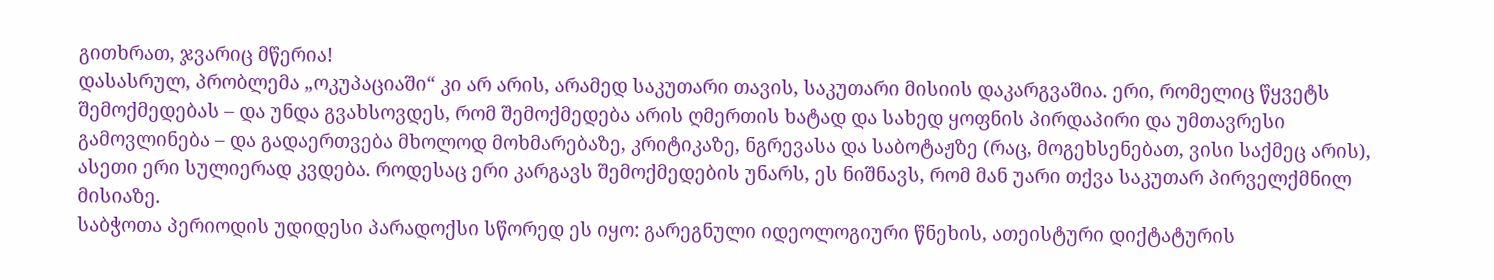გითხრათ, ჯვარიც მწერია!
დასასრულ, პრობლემა „ოკუპაციაში“ კი არ არის, არამედ საკუთარი თავის, საკუთარი მისიის დაკარგვაშია. ერი, რომელიც წყვეტს შემოქმედებას – და უნდა გვახსოვდეს, რომ შემოქმედება არის ღმერთის ხატად და სახედ ყოფნის პირდაპირი და უმთავრესი გამოვლინება – და გადაერთვება მხოლოდ მოხმარებაზე, კრიტიკაზე, ნგრევასა და საბოტაჟზე (რაც, მოგეხსენებათ, ვისი საქმეც არის), ასეთი ერი სულიერად კვდება. როდესაც ერი კარგავს შემოქმედების უნარს, ეს ნიშნავს, რომ მან უარი თქვა საკუთარ პირველქმნილ მისიაზე.
საბჭოთა პერიოდის უდიდესი პარადოქსი სწორედ ეს იყო: გარეგნული იდეოლოგიური წნეხის, ათეისტური დიქტატურის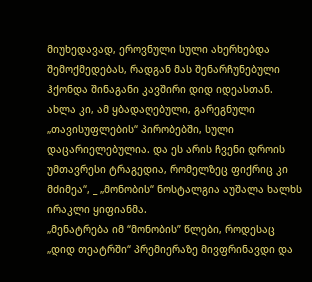მიუხედავად, ეროვნული სული ახერხებდა შემოქმედებას, რადგან მას შენარჩუნებული ჰქონდა შინაგანი კავშირი დიდ იდეასთან. ახლა კი, ამ ყბადაღებული, გარეგნული „თავისუფლების“ პირობებში, სული დაცარიელებულია. და ეს არის ჩვენი დროის უმთავრესი ტრაგედია, რომელზეც ფიქრიც კი მძიმეა“, _ „მონობის“ ნოსტალგია აუშალა ხალხს ირაკლი ყიფიანმა.
„მენატრება იმ “მონობის” წლები, როდესაც „დიდ თეატრში“ პრემიერაზე მივფრინავდი და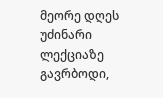მეორე დღეს უძინარი ლექციაზე გავრბოდი,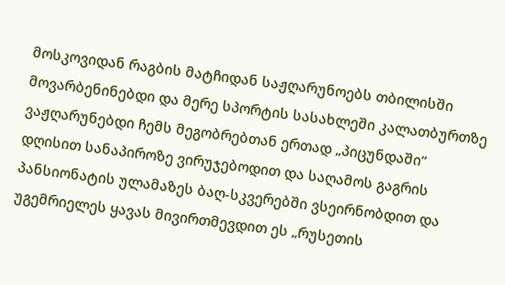მოსკოვიდან რაგბის მატჩიდან საჟღარუნოებს თბილისში მოვარბენინებდი და მერე სპორტის სასახლეში კალათბურთზე ვაჟღარუნებდი ჩემს მეგობრებთან ერთად „პიცუნდაში“ დღისით სანაპიროზე ვირუჯებოდით და საღამოს გაგრის პანსიონატის ულამაზეს ბაღ-სკვერებში ვსეირნობდით და უგემრიელეს ყავას მივირთმევდით ეს „რუსეთის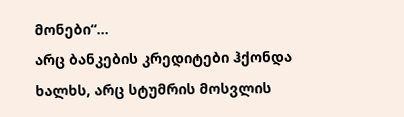მონები“...
არც ბანკების კრედიტები ჰქონდა ხალხს, არც სტუმრის მოსვლის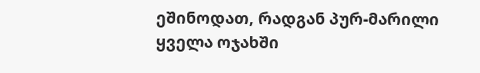ეშინოდათ, რადგან პურ-მარილი ყველა ოჯახში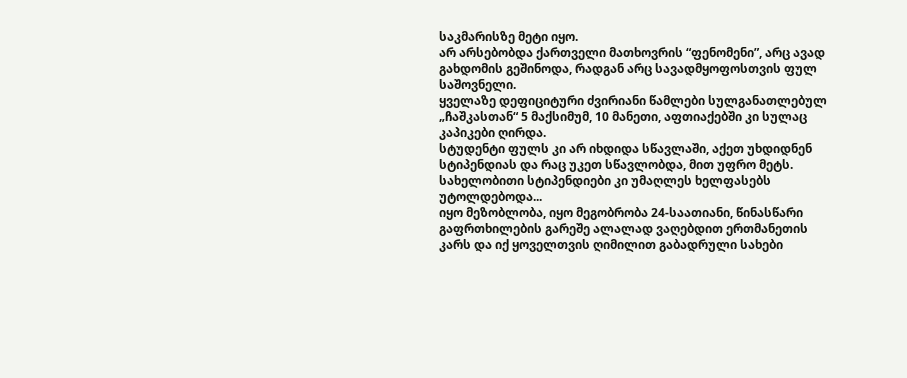საკმარისზე მეტი იყო.
არ არსებობდა ქართველი მათხოვრის “ფენომენი”, არც ავად გახდომის გეშინოდა, რადგან არც სავადმყოფოსთვის ფულ საშოვნელი.
ყველაზე დეფიციტური ძვირიანი წამლები სულგანათლებულ „ჩაშკასთან“ 5 მაქსიმუმ, 10 მანეთი, აფთიაქებში კი სულაც კაპიკები ღირდა.
სტუდენტი ფულს კი არ იხდიდა სწავლაში, აქეთ უხდიდნენ სტიპენდიას და რაც უკეთ სწავლობდა, მით უფრო მეტს. სახელობითი სტიპენდიები კი უმაღლეს ხელფასებს უტოლდებოდა...
იყო მეზობლობა, იყო მეგობრობა 24-საათიანი, წინასწარი გაფრთხილების გარეშე ალალად ვაღებდით ერთმანეთის კარს და იქ ყოველთვის ღიმილით გაბადრული სახები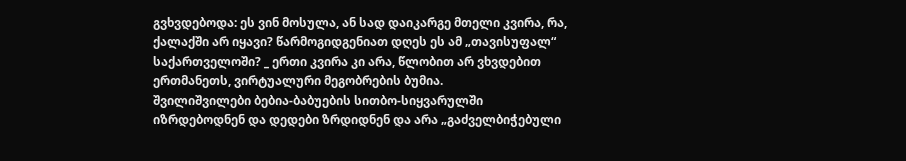გვხვდებოდა: ეს ვინ მოსულა, ან სად დაიკარგე მთელი კვირა, რა, ქალაქში არ იყავი? წარმოგიდგენიათ დღეს ეს ამ „თავისუფალ“ საქართველოში? _ ერთი კვირა კი არა, წლობით არ ვხვდებით ერთმანეთს, ვირტუალური მეგობრების ბუმია.
შვილიშვილები ბებია-ბაბუების სითბო-სიყვარულში იზრდებოდნენ და დედები ზრდიდნენ და არა „გაძველბიჭებული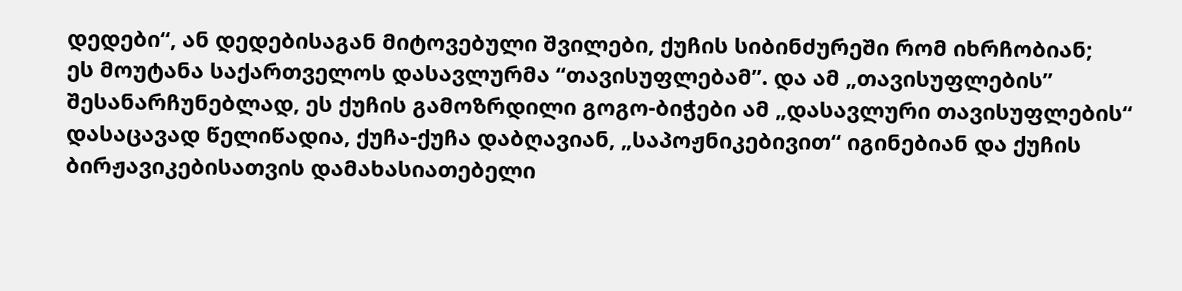დედები“, ან დედებისაგან მიტოვებული შვილები, ქუჩის სიბინძურეში რომ იხრჩობიან;
ეს მოუტანა საქართველოს დასავლურმა “თავისუფლებამ”. და ამ „თავისუფლების” შესანარჩუნებლად, ეს ქუჩის გამოზრდილი გოგო-ბიჭები ამ „დასავლური თავისუფლების“ დასაცავად წელიწადია, ქუჩა-ქუჩა დაბღავიან, „საპოჟნიკებივით“ იგინებიან და ქუჩის ბირჟავიკებისათვის დამახასიათებელი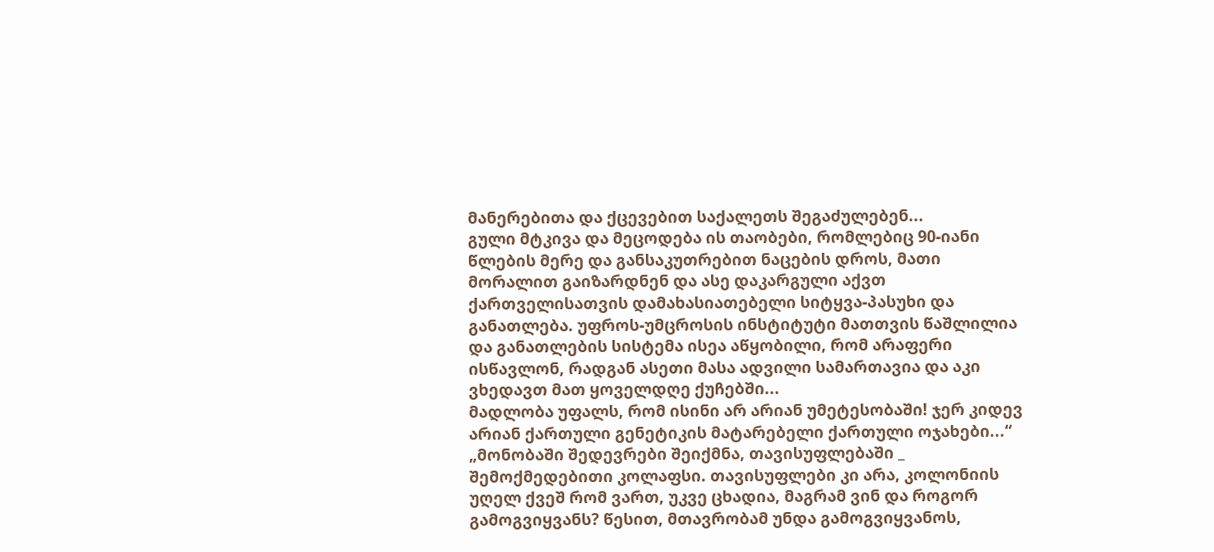მანერებითა და ქცევებით საქალეთს შეგაძულებენ...
გული მტკივა და მეცოდება ის თაობები, რომლებიც 90-იანი წლების მერე და განსაკუთრებით ნაცების დროს, მათი მორალით გაიზარდნენ და ასე დაკარგული აქვთ ქართველისათვის დამახასიათებელი სიტყვა-პასუხი და განათლება. უფროს-უმცროსის ინსტიტუტი მათთვის წაშლილია და განათლების სისტემა ისეა აწყობილი, რომ არაფერი ისწავლონ, რადგან ასეთი მასა ადვილი სამართავია და აკი ვხედავთ მათ ყოველდღე ქუჩებში...
მადლობა უფალს, რომ ისინი არ არიან უმეტესობაში! ჯერ კიდევ არიან ქართული გენეტიკის მატარებელი ქართული ოჯახები...“
„მონობაში შედევრები შეიქმნა, თავისუფლებაში _ შემოქმედებითი კოლაფსი. თავისუფლები კი არა, კოლონიის უღელ ქვეშ რომ ვართ, უკვე ცხადია, მაგრამ ვინ და როგორ გამოგვიყვანს? წესით, მთავრობამ უნდა გამოგვიყვანოს,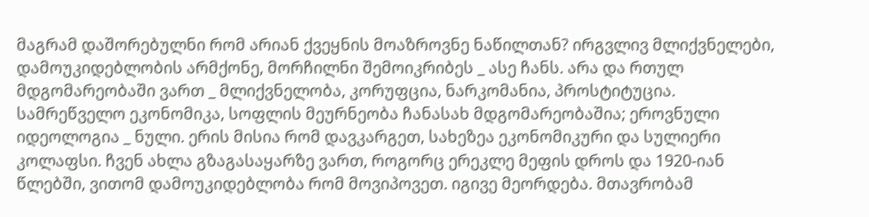მაგრამ დაშორებულნი რომ არიან ქვეყნის მოაზროვნე ნაწილთან? ირგვლივ მლიქვნელები, დამოუკიდებლობის არმქონე, მორჩილნი შემოიკრიბეს _ ასე ჩანს. არა და რთულ მდგომარეობაში ვართ _ მლიქვნელობა, კორუფცია, ნარკომანია, პროსტიტუცია. სამრეწველო ეკონომიკა, სოფლის მეურნეობა ჩანასახ მდგომარეობაშია; ეროვნული იდეოლოგია _ ნული. ერის მისია რომ დავკარგეთ, სახეზეა ეკონომიკური და სულიერი კოლაფსი. ჩვენ ახლა გზაგასაყარზე ვართ, როგორც ერეკლე მეფის დროს და 1920-იან წლებში, ვითომ დამოუკიდებლობა რომ მოვიპოვეთ. იგივე მეორდება. მთავრობამ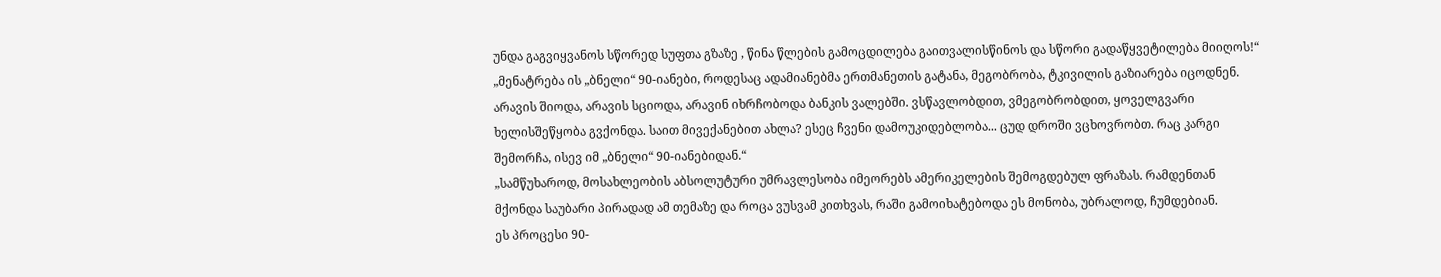უნდა გაგვიყვანოს სწორედ სუფთა გზაზე , წინა წლების გამოცდილება გაითვალისწინოს და სწორი გადაწყვეტილება მიიღოს!“
„მენატრება ის „ბნელი“ 90-იანები, როდესაც ადამიანებმა ერთმანეთის გატანა, მეგობრობა, ტკივილის გაზიარება იცოდნენ. არავის შიოდა, არავის სციოდა, არავინ იხრჩობოდა ბანკის ვალებში. ვსწავლობდით, ვმეგობრობდით, ყოველგვარი ხელისშეწყობა გვქონდა. საით მივექანებით ახლა? ესეც ჩვენი დამოუკიდებლობა... ცუდ დროში ვცხოვრობთ. რაც კარგი შემორჩა, ისევ იმ „ბნელი“ 90-იანებიდან.“
„სამწუხაროდ, მოსახლეობის აბსოლუტური უმრავლესობა იმეორებს ამერიკელების შემოგდებულ ფრაზას. რამდენთან მქონდა საუბარი პირადად ამ თემაზე და როცა ვუსვამ კითხვას, რაში გამოიხატებოდა ეს მონობა, უბრალოდ, ჩუმდებიან.
ეს პროცესი 90-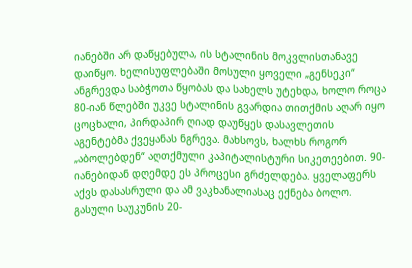იანებში არ დაწყებულა, ის სტალინის მოკვლისთანავე დაიწყო. ხელისუფლებაში მოსული ყოველი „გენსეკი“ ანგრევდა საბჭოთა წყობას და სახელს უტეხდა, ხოლო როცა 80-იან წლებში უკვე სტალინის გვარდია თითქმის აღარ იყო ცოცხალი, პირდაპირ ღიად დაუწყეს დასავლეთის აგენტებმა ქვეყანას ნგრევა. მახსოვს, ხალხს როგორ „აბოლებდენ“ აღთქმული კაპიტალისტური სიკეთეებით. 90-იანებიდან დღემდე ეს პროცესი გრძელდება. ყველაფერს აქვს დასასრული და ამ ვაკხანალიასაც ექნება ბოლო.
გასული საუკუნის 20-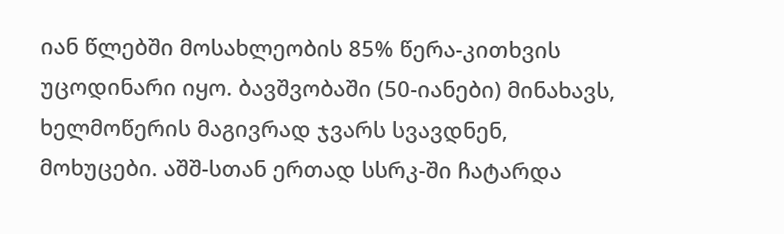იან წლებში მოსახლეობის 85% წერა-კითხვის უცოდინარი იყო. ბავშვობაში (50-იანები) მინახავს, ხელმოწერის მაგივრად ჯვარს სვავდნენ, მოხუცები. აშშ-სთან ერთად სსრკ-ში ჩატარდა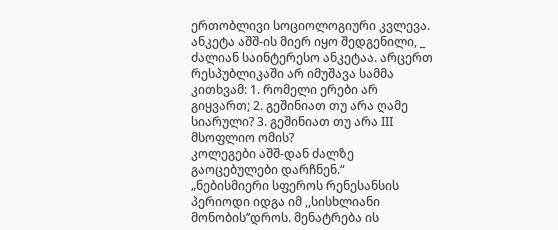ერთობლივი სოციოლოგიური კვლევა. ანკეტა აშშ-ის მიერ იყო შედგენილი, _ ძალიან საინტერესო ანკეტაა. არცერთ რესპუბლიკაში არ იმუშავა სამმა კითხვამ: 1. რომელი ერები არ გიყვართ; 2. გეშინიათ თუ არა ღამე სიარული? 3. გეშინიათ თუ არა III მსოფლიო ომის?
კოლეგები აშშ-დან ძალზე გაოცებულები დარჩნენ.“
„ნებისმიერი სფეროს რენესანსის პერიოდი იდგა იმ ,,სისხლიანი მონობის’’დროს. მენატრება ის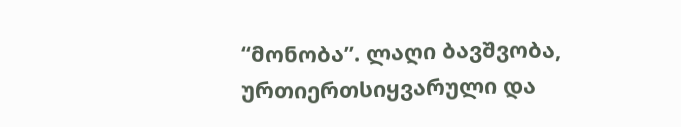“მონობა”. ლაღი ბავშვობა, ურთიერთსიყვარული და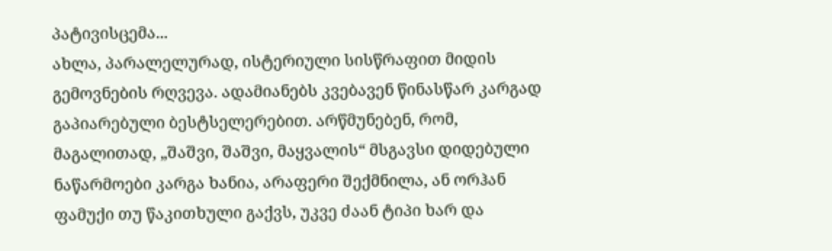პატივისცემა...
ახლა, პარალელურად, ისტერიული სისწრაფით მიდის გემოვნების რღვევა. ადამიანებს კვებავენ წინასწარ კარგად გაპიარებული ბესტსელერებით. არწმუნებენ, რომ, მაგალითად, „შაშვი, შაშვი, მაყვალის“ მსგავსი დიდებული ნაწარმოები კარგა ხანია, არაფერი შექმნილა, ან ორჰან ფამუქი თუ წაკითხული გაქვს, უკვე ძაან ტიპი ხარ და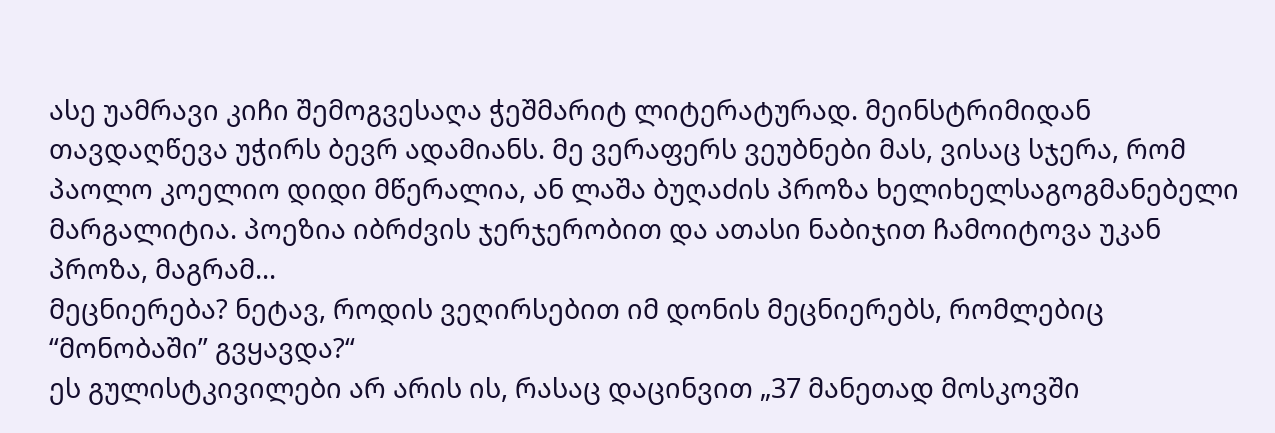ასე უამრავი კიჩი შემოგვესაღა ჭეშმარიტ ლიტერატურად. მეინსტრიმიდან თავდაღწევა უჭირს ბევრ ადამიანს. მე ვერაფერს ვეუბნები მას, ვისაც სჯერა, რომ პაოლო კოელიო დიდი მწერალია, ან ლაშა ბუღაძის პროზა ხელიხელსაგოგმანებელი მარგალიტია. პოეზია იბრძვის ჯერჯერობით და ათასი ნაბიჯით ჩამოიტოვა უკან პროზა, მაგრამ...
მეცნიერება? ნეტავ, როდის ვეღირსებით იმ დონის მეცნიერებს, რომლებიც “მონობაში” გვყავდა?“
ეს გულისტკივილები არ არის ის, რასაც დაცინვით „37 მანეთად მოსკოვში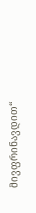მივფრინავდით“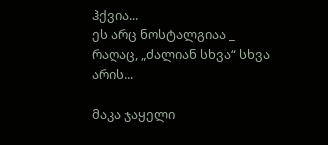ჰქვია...
ეს არც ნოსტალგიაა _ რაღაც, „ძალიან სხვა“ სხვა არის...

მაკა ჯაყელი